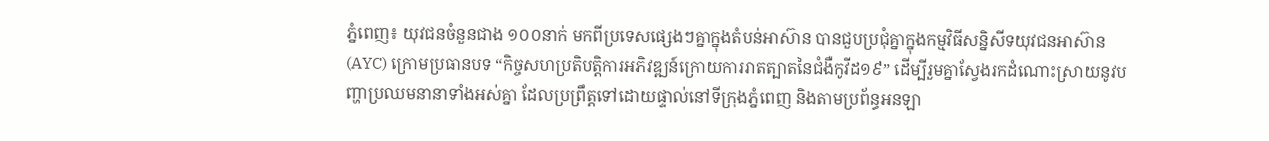ភ្នំពេញ៖ យុវជនចំនួនជាង ១០០នាក់ មកពីប្រទេសផ្សេងៗគ្នាក្នុងតំបន់អាស៊ាន បានជួបប្រជុំគ្នាក្នុងកម្មវិធីសន្និសីទយុវជនអាស៊ាន (AYC) ក្រោមប្រធានបទ “កិច្ចសហប្រតិបត្តិការអភិវឌ្ឍន៍ក្រោយការរាតត្បាតនៃជំងឺកូវីដ១៩” ដើម្បីរួមគ្នាស្វែងរកដំណោះស្រាយនូវបញ្ហាប្រឈមនានាទាំងអស់គ្នា ដែលប្រព្រឹត្តទៅដោយផ្ទាល់នៅទីក្រុងភ្នំពេញ និងតាមប្រព័ន្ធអនឡា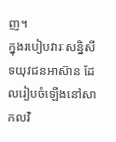ញ។
ក្នុងរបៀបវារៈសន្និសីទយុវជនអាស៊ាន ដែលរៀបចំឡើងនៅសាកលវិ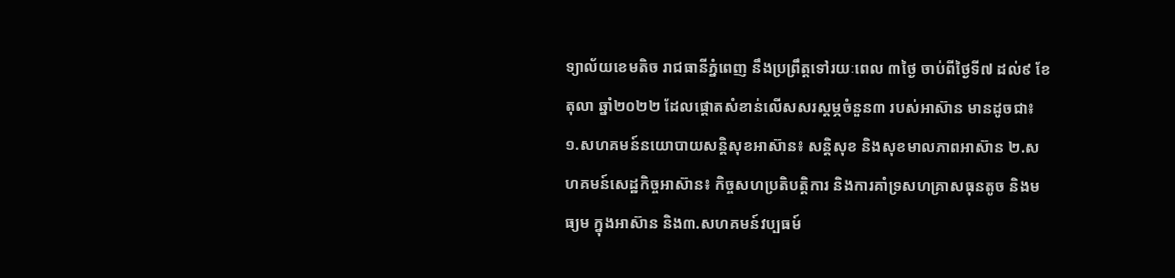ទ្យាល័យខេមតិច រាជធានីភ្នំពេញ នឹងប្រព្រឹត្តទៅរយៈពេល ៣ថ្ងៃ ចាប់ពីថ្ងៃទី៧ ដល់៩ ខែតុលា ឆ្នាំ២០២២ ដែលផ្តោតសំខាន់លើសសរស្តម្ភចំនួន៣ របស់អាស៊ាន មានដូចជា៖ ១.សហគមន៍នយោបាយសន្តិសុខអាស៊ាន៖ សន្តិសុខ និងសុខមាលភាពអាស៊ាន ២.សហគមន៍សេដ្ឋកិច្ចអាស៊ាន៖ កិច្ចសហប្រតិបត្តិការ និងការគាំទ្រសហគ្រាសធុនតូច និងមធ្យម ក្នុងអាស៊ាន និង៣.សហគមន៍វប្បធម៍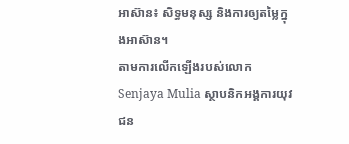អាស៊ាន៖ សិទ្ធមនុស្ស និងការឲ្យតម្លៃក្នុងអាស៊ាន។
តាមការលើកឡើងរបស់លោក Senjaya Mulia ស្ថាបនិកអង្គការយុវជន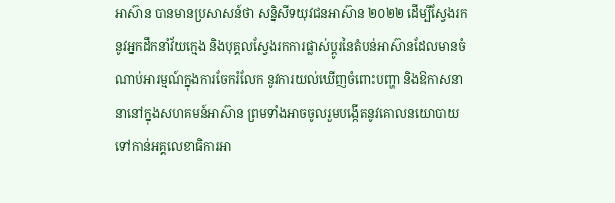អាស៊ាន បានមានប្រសាសន៍ថា សន្និសីទយុវជនអាស៊ាន ២០២២ ដើម្បីស្វែងរកនូវអ្នកដឹកនាំវ័យក្មេង និងបុគ្គលស្វែងរកការផ្លាស់ប្តូរនៃតំបន់អាស៊ានដែលមានចំណាប់អារម្មណ៍ក្នុងការចែករំលែក នូវការយល់ឃើញចំពោះបញ្ហា និងឱកាសនានានៅក្នុងសហគមន៍អាស៊ាន ព្រមទាំងអាចចូលរួមបង្កើតនូវគោលនយោបាយទៅកាន់អគ្គលេខាធិការអា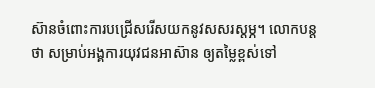ស៊ានចំពោះការបជ្រើសរើសយកនូវសសរស្តម្ភ។ លោកបន្តថា សម្រាប់អង្គការយុវជនអាស៊ាន ឲ្យតម្លៃខ្ពស់ទៅ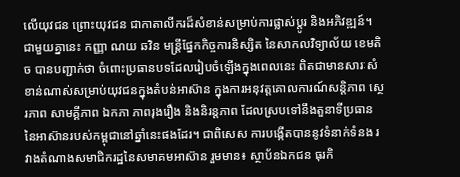លើយុវជន ព្រោះយុវជន ជាកាតាលីករដ៏សំខាន់សម្រាប់ការផ្លាស់ប្តូរ និងអភិវឌ្ឍន៍។
ជាមួយគ្នានេះ កញ្ញា ណយ ឆវិន មន្រ្តីផ្នែកកិច្ចការនិស្សិត នៃសាកលវិទ្យាល័យ ខេមតិច បានបញ្ជាក់ថា ចំពោះប្រធានបទដែលរៀបចំឡើងក្នុងពេលនេះ ពិតជាមានសារៈសំខាន់ណាស់សម្រាប់យុវជនក្នុងតំបន់អាស៊ាន ក្នុងការអនុវត្តគោលការណ៍សន្តិភាព ស្ថេរភាព សាមគ្គីភាព ឯកភា ភាពរុងរឿង និងនិរន្តភាព ដែលស្របទៅនឹងតួនាទីប្រធាន នៃអាស៊ានរបស់កម្ពុជានៅឆ្នាំនេះផងដែរ។ ជាពិសេស ការបង្កើតបាននូវទំនាក់ទំនង រវាងតំណាងសមាជិករដ្ឋនៃសមាគមអាស៊ាន រួមមាន៖ ស្ថាប័នឯកជន ធុរកិ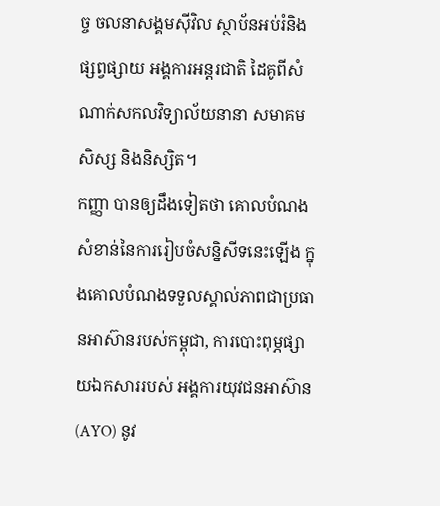ច្ច ចលនាសង្គមស៊ីវិល ស្ថាប័នអប់រំនិងផ្សព្វផ្សាយ អង្គការអន្តរជាតិ ដៃគូពីសំណាក់សកលវិទ្យាល័យនានា សមាគមសិស្ស និងនិស្សិត។
កញ្ញា បានឲ្យដឹងទៀតថា គោលបំណងសំខាន់នៃការរៀបចំសន្និសីទនេះឡើង ក្នុងគោលបំណងទទួលស្គាល់ភាពជាប្រធានអាស៊ានរបស់កម្ពុជា, ការបោះពុម្ភផ្សាយឯកសាររបស់ អង្គការយុវជនអាស៊ាន (AYO) នូវ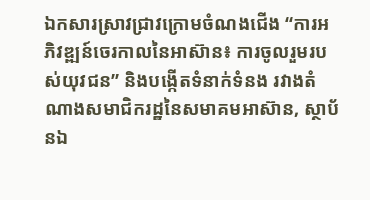ឯកសារស្រាវជ្រាវក្រោមចំណងជើង “ការអភិវឌ្ឍន៍ចេរកាលនៃអាស៊ាន៖ ការចូលរួមរបស់យុវជន” និងបង្កើតទំនាក់ទំនង រវាងតំណាងសមាជិករដ្ឋនៃសមាគមអាស៊ាន, ស្ថាប័នឯ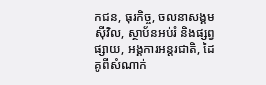កជន, ធុរកិច្ច, ចលនាសង្គមស៊ីវិល, ស្ថាប័នអប់រំ និងផ្សព្វផ្សាយ, អង្គការអន្តរជាតិ, ដៃគូពីសំណាក់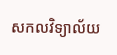សកលវិទ្យាល័យ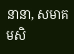នានា, សមាគមសិ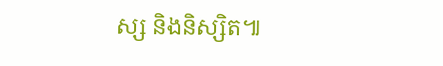ស្ស និងនិស្សិត៕